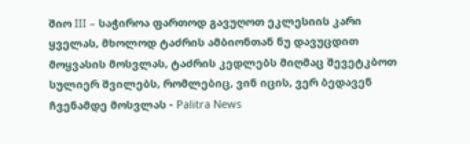შიო III – საჭიროა ფართოდ გავუღოთ ეკლესიის კარი ყველას, მხოლოდ ტაძრის ამბიონთან ნუ დავუცდით მოყვასის მოსვლას, ტაძრის კედლებს მიღმაც შევეტკბოთ სულიერ შვილებს, რომლებიც, ვინ იცის, ვერ ბედავენ ჩვენამდე მოსვლას - Palitra News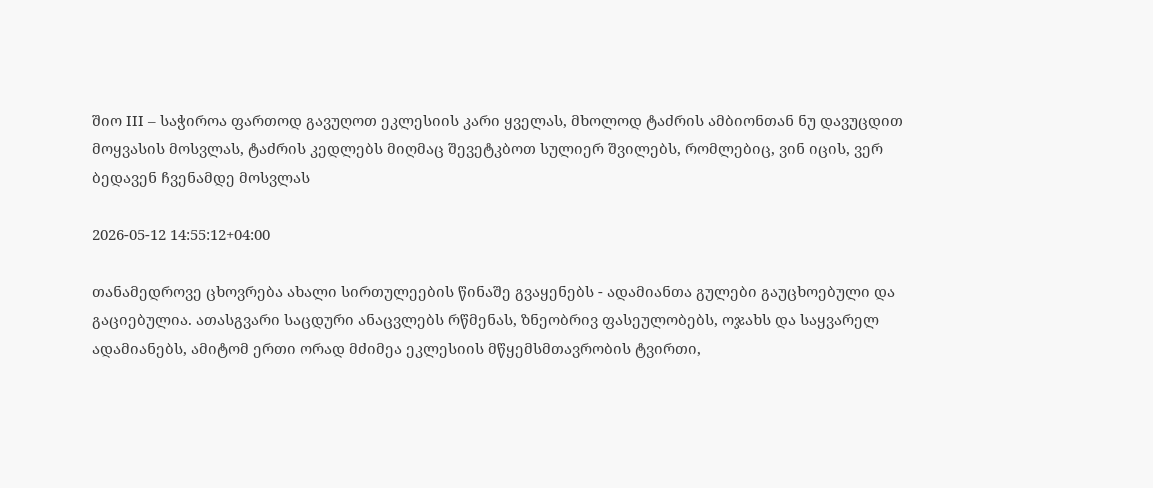შიო III – საჭიროა ფართოდ გავუღოთ ეკლესიის კარი ყველას, მხოლოდ ტაძრის ამბიონთან ნუ დავუცდით მოყვასის მოსვლას, ტაძრის კედლებს მიღმაც შევეტკბოთ სულიერ შვილებს, რომლებიც, ვინ იცის, ვერ ბედავენ ჩვენამდე მოსვლას

2026-05-12 14:55:12+04:00

თანამედროვე ცხოვრება ახალი სირთულეების წინაშე გვაყენებს - ადამიანთა გულები გაუცხოებული და გაციებულია. ათასგვარი საცდური ანაცვლებს რწმენას, ზნეობრივ ფასეულობებს, ოჯახს და საყვარელ ადამიანებს, ამიტომ ერთი ორად მძიმეა ეკლესიის მწყემსმთავრობის ტვირთი,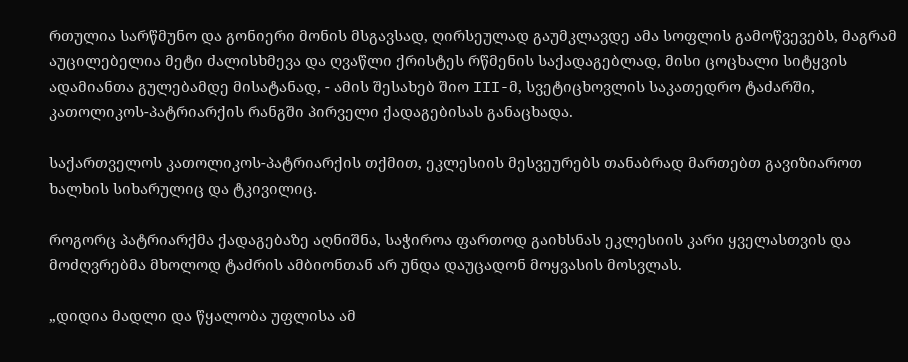რთულია სარწმუნო და გონიერი მონის მსგავსად, ღირსეულად გაუმკლავდე ამა სოფლის გამოწვევებს, მაგრამ აუცილებელია მეტი ძალისხმევა და ღვაწლი ქრისტეს რწმენის საქადაგებლად, მისი ცოცხალი სიტყვის ადამიანთა გულებამდე მისატანად, - ამის შესახებ შიო III-მ, სვეტიცხოვლის საკათედრო ტაძარში, კათოლიკოს-პატრიარქის რანგში პირველი ქადაგებისას განაცხადა.

საქართველოს კათოლიკოს-პატრიარქის თქმით, ეკლესიის მესვეურებს თანაბრად მართებთ გავიზიაროთ ხალხის სიხარულიც და ტკივილიც.

როგორც პატრიარქმა ქადაგებაზე აღნიშნა, საჭიროა ფართოდ გაიხსნას ეკლესიის კარი ყველასთვის და მოძღვრებმა მხოლოდ ტაძრის ამბიონთან არ უნდა დაუცადონ მოყვასის მოსვლას.

„დიდია მადლი და წყალობა უფლისა ამ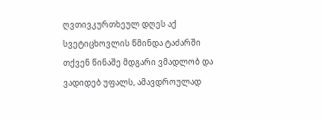ღვთივკურთხეულ დღეს აქ სვეტიცხოვლის წმინდა ტაძარში თქვენ წინაშე მდგარი ვმადლობ და ვადიდებ უფალს, ამავდროულად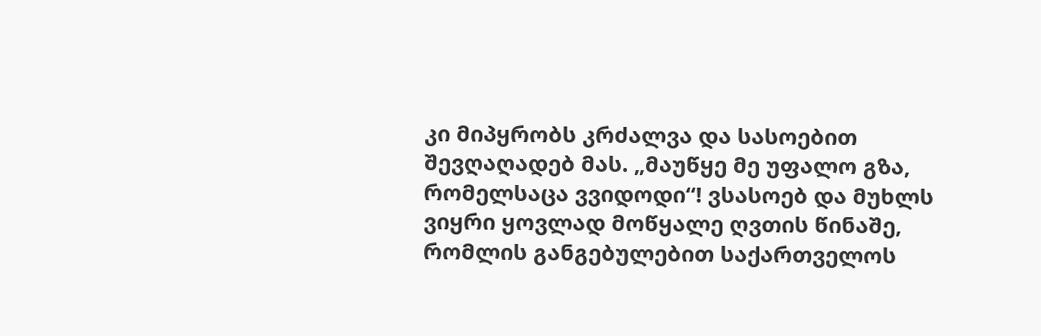კი მიპყრობს კრძალვა და სასოებით შევღაღადებ მას. „მაუწყე მე უფალო გზა, რომელსაცა ვვიდოდი“! ვსასოებ და მუხლს ვიყრი ყოვლად მოწყალე ღვთის წინაშე, რომლის განგებულებით საქართველოს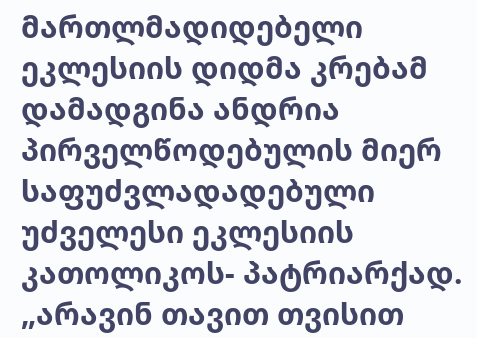მართლმადიდებელი ეკლესიის დიდმა კრებამ დამადგინა ანდრია პირველწოდებულის მიერ საფუძვლადადებული უძველესი ეკლესიის კათოლიკოს- პატრიარქად. „არავინ თავით თვისით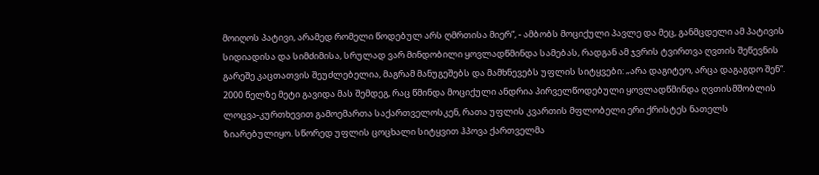მოიღოს პატივი, არამედ რომელი წოდებულ არს ღმრთისა მიერ“, - ამბობს მოციქული პავლე და მეც, განმცდელი ამ პატივის სიდიადისა და სიმძიმისა, სრულად ვარ მინდობილი ყოვლადწმინდა სამებას, რადგან ამ ჯვრის ტვირთვა ღვთის შეწევნის გარეშე კაცთათვის შეუძლებელია, მაგრამ მანუგეშებს და მამხნევებს უფლის სიტყვები: „არა დაგიტეო, არცა დაგაგდო შენ“. 2000 წელზე მეტი გავიდა მას შემდეგ, რაც წმინდა მოციქული ანდრია პირველწოდებული ყოვლადწმინდა ღვთისმშობლის ლოცვა-კურთხევით გამოემართა საქართველოსკენ, რათა უფლის კვართის მფლობელი ერი ქრისტეს ნათელს ზიარებულიყო. სწორედ უფლის ცოცხალი სიტყვით ჰპოვა ქართველმა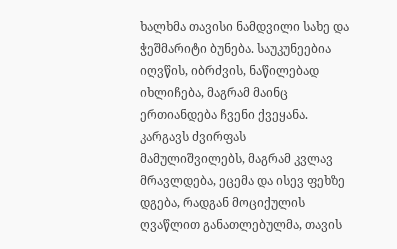ხალხმა თავისი ნამდვილი სახე და ჭეშმარიტი ბუნება. საუკუნეებია იღვწის, იბრძვის, ნაწილებად იხლიჩება, მაგრამ მაინც ერთიანდება ჩვენი ქვეყანა. კარგავს ძვირფას მამულიშვილებს, მაგრამ კვლავ მრავლდება, ეცემა და ისევ ფეხზე დგება, რადგან მოციქულის ღვაწლით განათლებულმა, თავის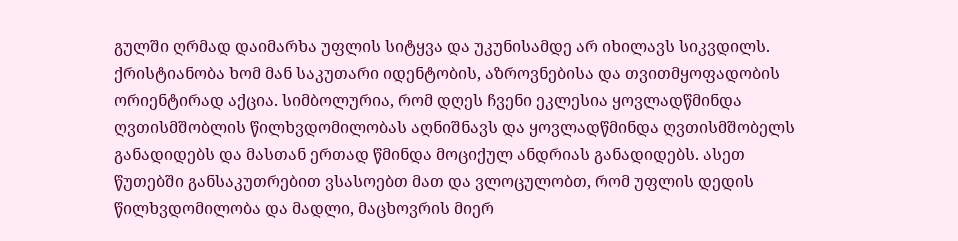გულში ღრმად დაიმარხა უფლის სიტყვა და უკუნისამდე არ იხილავს სიკვდილს. ქრისტიანობა ხომ მან საკუთარი იდენტობის, აზროვნებისა და თვითმყოფადობის ორიენტირად აქცია. სიმბოლურია, რომ დღეს ჩვენი ეკლესია ყოვლადწმინდა ღვთისმშობლის წილხვდომილობას აღნიშნავს და ყოვლადწმინდა ღვთისმშობელს განადიდებს და მასთან ერთად წმინდა მოციქულ ანდრიას განადიდებს. ასეთ წუთებში განსაკუთრებით ვსასოებთ მათ და ვლოცულობთ, რომ უფლის დედის წილხვდომილობა და მადლი, მაცხოვრის მიერ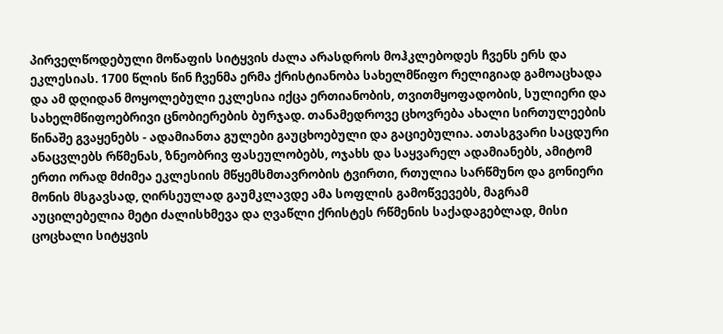პირველწოდებული მოწაფის სიტყვის ძალა არასდროს მოჰკლებოდეს ჩვენს ერს და ეკლესიას. 1700 წლის წინ ჩვენმა ერმა ქრისტიანობა სახელმწიფო რელიგიად გამოაცხადა და ამ დღიდან მოყოლებული ეკლესია იქცა ერთიანობის, თვითმყოფადობის, სულიერი და სახელმწიფოებრივი ცნობიერების ბურჯად. თანამედროვე ცხოვრება ახალი სირთულეების წინაშე გვაყენებს - ადამიანთა გულები გაუცხოებული და გაციებულია. ათასგვარი საცდური ანაცვლებს რწმენას, ზნეობრივ ფასეულობებს, ოჯახს და საყვარელ ადამიანებს, ამიტომ ერთი ორად მძიმეა ეკლესიის მწყემსმთავრობის ტვირთი, რთულია სარწმუნო და გონიერი მონის მსგავსად, ღირსეულად გაუმკლავდე ამა სოფლის გამოწვევებს, მაგრამ აუცილებელია მეტი ძალისხმევა და ღვაწლი ქრისტეს რწმენის საქადაგებლად, მისი ცოცხალი სიტყვის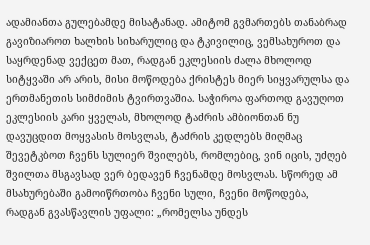ადამიანთა გულებამდე მისატანად. ამიტომ გვმართებს თანაბრად გავიზიაროთ ხალხის სიხარულიც და ტკივილიც, ვემსახუროთ და საყრდენად ვექცეთ მათ, რადგან ეკლესიის ძალა მხოლოდ სიტყვაში არ არის, მისი მოწოდება ქრისტეს მიერ სიყვარულსა და ერთმანეთის სიმძიმის ტვირთვაშია. საჭიროა ფართოდ გავუღოთ ეკლესიის კარი ყველას, მხოლოდ ტაძრის ამბიონთან ნუ დავუცდით მოყვასის მოსვლას, ტაძრის კედლებს მიღმაც შევეტკბოთ ჩვენს სულიერ შვილებს, რომლებიც, ვინ იცის, უძღებ შვილთა მსგავსად ვერ ბედავენ ჩვენამდე მოსვლას. სწორედ ამ მსახურებაში გამოიწრთობა ჩვენი სული, ჩვენი მოწოდება, რადგან გვასწავლის უფალი: „რომელსა უნდეს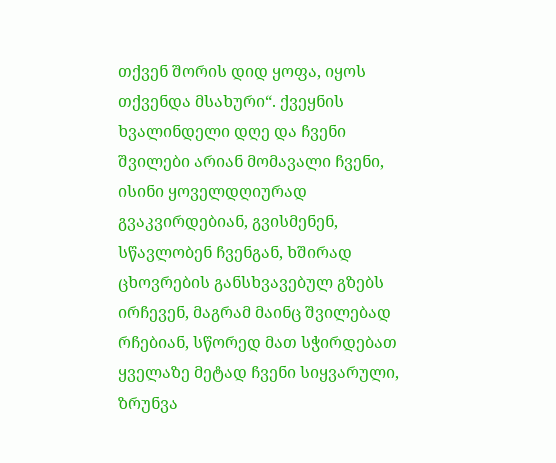თქვენ შორის დიდ ყოფა, იყოს თქვენდა მსახური“. ქვეყნის ხვალინდელი დღე და ჩვენი შვილები არიან მომავალი ჩვენი, ისინი ყოველდღიურად გვაკვირდებიან, გვისმენენ, სწავლობენ ჩვენგან, ხშირად ცხოვრების განსხვავებულ გზებს ირჩევენ, მაგრამ მაინც შვილებად რჩებიან, სწორედ მათ სჭირდებათ ყველაზე მეტად ჩვენი სიყვარული, ზრუნვა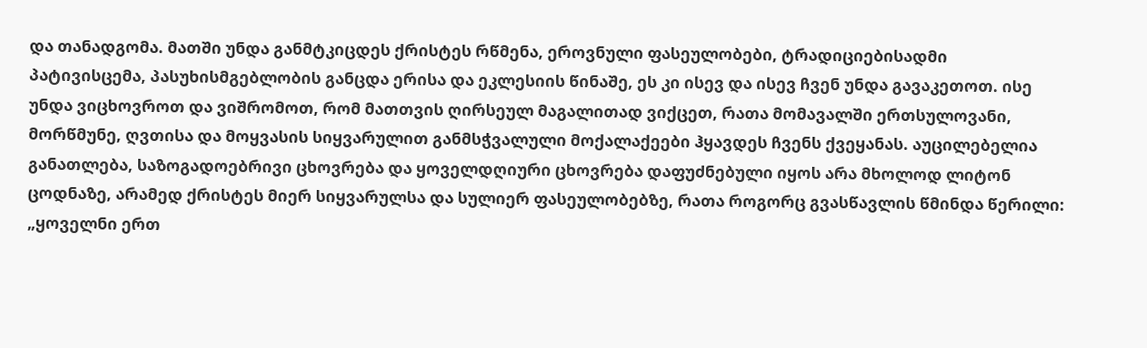და თანადგომა. მათში უნდა განმტკიცდეს ქრისტეს რწმენა, ეროვნული ფასეულობები, ტრადიციებისადმი პატივისცემა, პასუხისმგებლობის განცდა ერისა და ეკლესიის წინაშე, ეს კი ისევ და ისევ ჩვენ უნდა გავაკეთოთ. ისე უნდა ვიცხოვროთ და ვიშრომოთ, რომ მათთვის ღირსეულ მაგალითად ვიქცეთ, რათა მომავალში ერთსულოვანი, მორწმუნე, ღვთისა და მოყვასის სიყვარულით განმსჭვალული მოქალაქეები ჰყავდეს ჩვენს ქვეყანას. აუცილებელია განათლება, საზოგადოებრივი ცხოვრება და ყოველდღიური ცხოვრება დაფუძნებული იყოს არა მხოლოდ ლიტონ ცოდნაზე, არამედ ქრისტეს მიერ სიყვარულსა და სულიერ ფასეულობებზე, რათა როგორც გვასწავლის წმინდა წერილი: „ყოველნი ერთ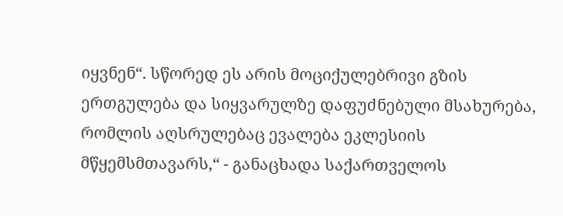იყვნენ“. სწორედ ეს არის მოციქულებრივი გზის ერთგულება და სიყვარულზე დაფუძნებული მსახურება, რომლის აღსრულებაც ევალება ეკლესიის მწყემსმთავარს,“ - განაცხადა საქართველოს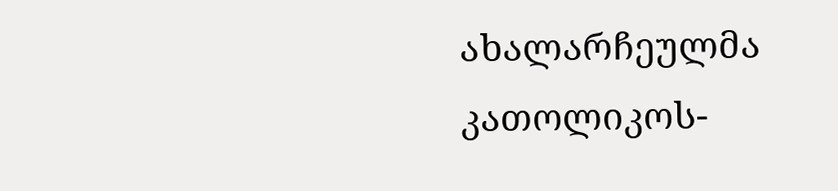ახალარჩეულმა კათოლიკოს-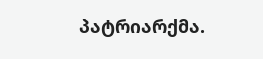პატრიარქმა.